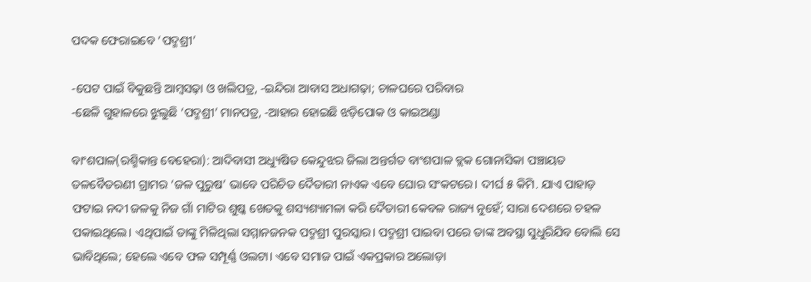ପଦକ ଫେରାଇବେ ‘ପଦ୍ମଶ୍ରୀ’

-ପେଟ ପାଇଁ ବିକୁଛନ୍ତି ଆମ୍ବସଢ଼ା ଓ ଖଲିପତ୍ର, -ଇନ୍ଦିରା ଆବାସ ଅଧାଗଢ଼ା; ଚାଳଘରେ ପରିବାର
-ଛେଳି ଗୁହାଳରେ ଝୁଲୁଛି ‘ପଦ୍ମଶ୍ରୀ’ ମାନପତ୍ର, -ଆହାର ହୋଇଛି ଝଡ଼ିପୋକ ଓ କାଇଅଣ୍ଡା

ବାଂଶପାଳ(ରଶ୍ମିକାନ୍ତ ବେହେରା): ଆଦିବାସୀ ଅଧ୍ୟୁଷିତ କେନ୍ଦୁଝର ଜିଲା ଅନ୍ତର୍ଗତ ବାଂଶପାଳ ବ୍ଲକ ଗୋନାସିକା ପଞ୍ଚାୟତ ତଳବୈତରଣୀ ଗ୍ରାମର ‘ଜଳ ପୁରୁଷ’ ଭାବେ ପରିଚିତ ଦୈତାରୀ ନାଏକ ଏବେ ଘୋର ସଂକଟରେ। ଦୀର୍ଘ ୫ କିମି. ଯାଏ ପାହାଡ଼ ଫଟାଇ ନଦୀ ଜଳକୁ ନିଜ ଗାଁ ମାଟିର ଶୁଷ୍କ ଖେତକୁ ଶସ୍ୟଶ୍ୟାମଳା କରି ଦୈତାରୀ କେବଳ ରାଜ୍ୟ ନୁହେଁ; ସାରା ଦେଶରେ ଚହଳ ପକାଇଥିଲେ। ଏଥିପାଇଁ ତାଙ୍କୁ ମିଳିଥିଲା ସମ୍ମାନଜନକ ପଦ୍ମଶ୍ରୀ ପୁରସ୍କାର। ପଦ୍ମଶ୍ରୀ ପାଇବା ପରେ ତାଙ୍କ ଅବସ୍ଥା ସୁଧୁରିଯିବ ବୋଲି ସେ ଭାବିଥିଲେ; ହେଲେ ଏବେ ଫଳ ସମ୍ପୂର୍ଣ୍ଣ ଓଲଟା। ଏବେ ସମାଜ ପାଇଁ ଏକପ୍ରକାର ଅଲୋଡ଼ା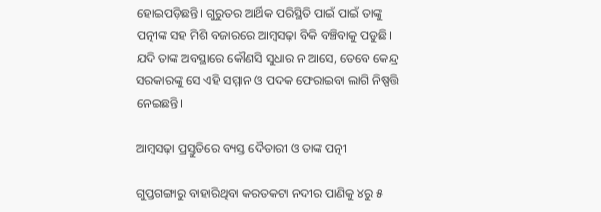ହୋଇପଡ଼ିଛନ୍ତି। ଗୁରୁତର ଆର୍ଥିକ ପରିସ୍ଥିତି ପାଇଁ ପାଇଁ ତାଙ୍କୁ ପତ୍ନୀଙ୍କ ସହ ମିଶି ବଜାରରେ ଆମ୍ବସଢ଼ା ବିକି ବଞ୍ଚିବାକୁ ପଡୁଛି। ଯଦି ତାଙ୍କ ଅବସ୍ଥାରେ କୌଣସି ସୁଧାର ନ ଆସେ, ତେବେ କେନ୍ଦ୍ର ସରକାରଙ୍କୁ ସେ ଏହି ସମ୍ମାନ ଓ ପଦକ ଫେରାଇବା ଲାଗି ନିଷ୍ପତ୍ତି ନେଇଛନ୍ତି।

ଆମ୍ବସଢ଼ା ପ୍ରସ୍ତୁତିରେ ବ୍ୟସ୍ତ ଦୈତାରୀ ଓ ତାଙ୍କ ପତ୍ନୀ

ଗୁପ୍ତଗଙ୍ଗାରୁ ବାହାରିଥିବା କରତକଟା ନଦୀର ପାଣିକୁ ୪ରୁ ୫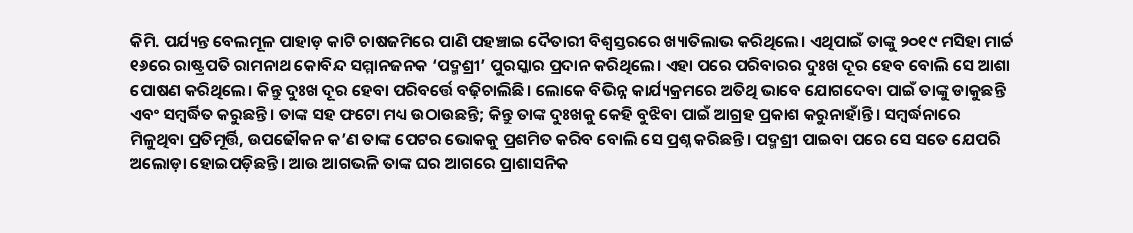କିମି. ପର୍ଯ୍ୟନ୍ତ ବେଲମୂଳ ପାହାଡ଼ କାଟି ଚାଷଜମିରେ ପାଣି ପହଞ୍ଚାଇ ଦୈତାରୀ ବିଶ୍ୱସ୍ତରରେ ଖ୍ୟାତିଲାଭ କରିଥିଲେ। ଏଥିପାଇଁ ତାଙ୍କୁ ୨୦୧୯ ମସିହା ମାର୍ଚ୍ଚ ୧୬ରେ ରାଷ୍ଟ୍ରପତି ରାମନାଥ କୋବିନ୍ଦ ସମ୍ମାନଜନକ ‘ପଦ୍ମଶ୍ରୀ’ ପୁରସ୍କାର ପ୍ରଦାନ କରିଥିଲେ। ଏହା ପରେ ପରିବାରର ଦୁଃଖ ଦୂର ହେବ ବୋଲି ସେ ଆଶା ପୋଷଣ କରିଥିଲେ। କିନ୍ତୁ ଦୁଃଖ ଦୂର ହେବା ପରିବର୍ତ୍ତେ ବଢ଼ିଚାଲିଛି। ଲୋକେ ବିଭିନ୍ନ କାର୍ଯ୍ୟକ୍ରମରେ ଅତିଥି ଭାବେ ଯୋଗଦେବା ପାଇଁ ତାଙ୍କୁ ଡାକୁଛନ୍ତି ଏବଂ ସମ୍ବର୍ଦ୍ଧିତ କରୁଛନ୍ତି। ତାଙ୍କ ସହ ଫଟୋ ମଧ୍ୟ ଉଠାଉଛନ୍ତି; କିନ୍ତୁ ତାଙ୍କ ଦୁଃଖକୁ କେହି ବୁଝିବା ପାଇଁ ଆଗ୍ରହ ପ୍ରକାଶ କରୁନାହାଁନ୍ତି। ସମ୍ବର୍ଦ୍ଧନାରେ ମିଳୁଥିବା ପ୍ରତିମୂର୍ତ୍ତି, ଉପଢୌକନ କ’ଣ ତାଙ୍କ ପେଟର ଭୋକକୁ ପ୍ରଶମିତ କରିବ ବୋଲି ସେ ପ୍ରଶ୍ନ କରିଛନ୍ତି। ପଦ୍ମଶ୍ରୀ ପାଇବା ପରେ ସେ ସତେ ଯେପରି ଅଲୋଡ଼ା ହୋଇପଡ଼ିଛନ୍ତି। ଆଉ ଆଗଭଳି ତାଙ୍କ ଘର ଆଗରେ ପ୍ରାଶାସନିକ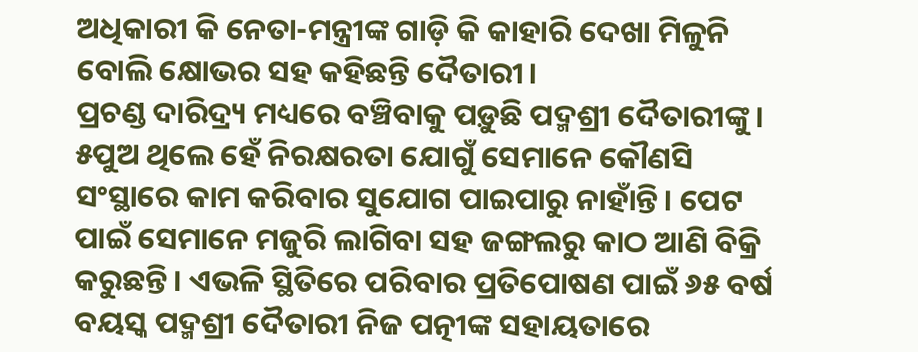ଅଧିକାରୀ କି ନେତା-ମନ୍ତ୍ରୀଙ୍କ ଗାଡ଼ି କି କାହାରି ଦେଖା ମିଳୁନି ବୋଲି କ୍ଷୋଭର ସହ କହିଛନ୍ତି ଦୈତାରୀ।
ପ୍ରଚଣ୍ଡ ଦାରିଦ୍ର୍ୟ ମଧ୍ୟରେ ବଞ୍ଚିବାକୁ ପଡ଼ୁଛି ପଦ୍ମଶ୍ରୀ ଦୈତାରୀଙ୍କୁ। ୫ପୁଅ ଥିଲେ ହେଁ ନିରକ୍ଷରତା ଯୋଗୁଁ ସେମାନେ କୌଣସି ସଂସ୍ଥାରେ କାମ କରିବାର ସୁଯୋଗ ପାଇପାରୁ ନାହାଁନ୍ତି। ପେଟ ପାଇଁ ସେମାନେ ମଜୁରି ଲାଗିବା ସହ ଜଙ୍ଗଲରୁ କାଠ ଆଣି ବିକ୍ରି କରୁଛନ୍ତି। ଏଭଳି ସ୍ଥିତିରେ ପରିବାର ପ୍ରତିପୋଷଣ ପାଇଁ ୬୫ ବର୍ଷ ବୟସ୍କ ପଦ୍ମଶ୍ରୀ ଦୈତାରୀ ନିଜ ପତ୍ନୀଙ୍କ ସହାୟତାରେ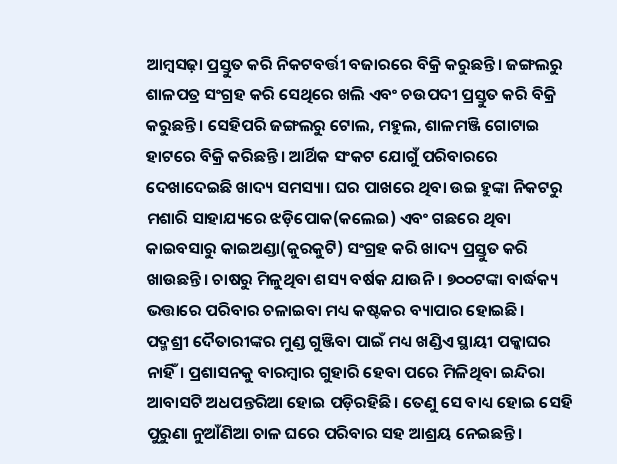ଆମ୍ବସଢ଼ା ପ୍ରସ୍ତୁତ କରି ନିକଟବର୍ତ୍ତୀ ବଜାରରେ ବିକ୍ରି କରୁଛନ୍ତି। ଜଙ୍ଗଲରୁ ଶାଳପତ୍ର ସଂଗ୍ରହ କରି ସେଥିରେ ଖଲି ଏବଂ ଚଉପଦୀ ପ୍ରସ୍ତୁତ କରି ବିକ୍ରି କରୁଛନ୍ତି। ସେହିପରି ଜଙ୍ଗଲରୁ ଟୋଲ, ମହୁଲ, ଶାଳମଞ୍ଜି ଗୋଟାଇ ହାଟରେ ବିକ୍ରି କରିଛନ୍ତି। ଆର୍ଥିକ ସଂକଟ ଯୋଗୁଁ ପରିବାରରେ ଦେଖାଦେଇଛି ଖାଦ୍ୟ ସମସ୍ୟା। ଘର ପାଖରେ ଥିବା ଉଇ ହୁଙ୍କା ନିକଟରୁ ମଶାରି ସାହାଯ୍ୟରେ ଝଡ଼ିପୋକ(କଲେଇ) ଏବଂ ଗଛରେ ଥିବା କାଇବସାରୁ କାଇଅଣ୍ଡା(କୁରକୁଟି) ସଂଗ୍ରହ କରି ଖାଦ୍ୟ ପ୍ରସ୍ତୁତ କରି ଖାଉଛନ୍ତି। ଚାଷରୁ ମିଳୁଥିବା ଶସ୍ୟ ବର୍ଷକ ଯାଉନି। ୭୦୦ଟଙ୍କା ବାର୍ଦ୍ଧକ୍ୟ ଭତ୍ତାରେ ପରିବାର ଚଳାଇବା ମଧ୍ୟ କଷ୍ଟକର ବ୍ୟାପାର ହୋଇଛି।
ପଦ୍ମଶ୍ରୀ ଦୈତାରୀଙ୍କର ମୁଣ୍ଡ ଗୁଞ୍ଜିବା ପାଇଁ ମଧ୍ୟ ଖଣ୍ଡିଏ ସ୍ଥାୟୀ ପକ୍କାଘର ନାହିଁ। ପ୍ରଶାସନକୁ ବାରମ୍ବାର ଗୁହାରି ହେବା ପରେ ମିଳିଥିବା ଇନ୍ଦିରା ଆବାସଟି ଅଧପନ୍ତରିଆ ହୋଇ ପଡ଼ିରହିଛି। ତେଣୁ ସେ ବାଧ୍ୟ ହୋଇ ସେହି ପୁରୁଣା ନୁଆଁଣିଆ ଚାଳ ଘରେ ପରିବାର ସହ ଆଶ୍ରୟ ନେଇଛନ୍ତି।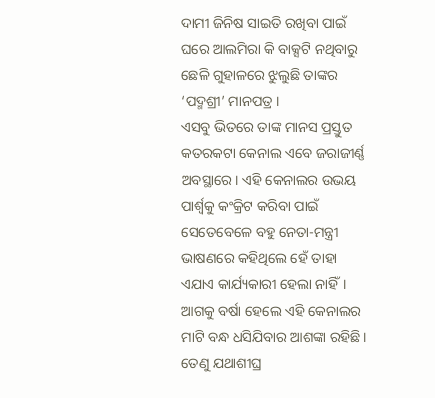ଦାମୀ ଜିନିଷ ସାଇତି ରଖିବା ପାଇଁ ଘରେ ଆଲମିରା କି ବାକ୍ସଟି ନଥିବାରୁ ଛେଳି ଗୁହାଳରେ ଝୁଲୁଛି ତାଙ୍କର ‘ପଦ୍ମଶ୍ରୀ’ ମାନପତ୍ର ।
ଏସବୁ ଭିତରେ ତାଙ୍କ ମାନସ ପ୍ରସ୍ତୁତ କତରକଟା କେନାଲ ଏବେ ଜରାଜୀର୍ଣ୍ଣ ଅବସ୍ଥାରେ। ଏହି କେନାଲର ଉଭୟ ପାର୍ଶ୍ବକୁ କଂକ୍ରିଟ କରିବା ପାଇଁ ସେତେବେଳେ ବହୁ ନେତା-ମନ୍ତ୍ରୀ ଭାଷଣରେ କହିଥିଲେ ହେଁ ତାହା ଏଯାଏ କାର୍ଯ୍ୟକାରୀ ହେଲା ନାହିଁ। ଆଗକୁ ବର୍ଷା ହେଲେ ଏହି କେନାଲର ମାଟି ବନ୍ଧ ଧସିଯିବାର ଆଶଙ୍କା ରହିଛି। ତେଣୁ ଯଥାଶୀଘ୍ର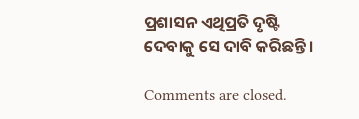ପ୍ରଶାସନ ଏଥିପ୍ରତି ଦୃଷ୍ଟି ଦେବାକୁ ସେ ଦାବି କରିଛନ୍ତି।

Comments are closed.